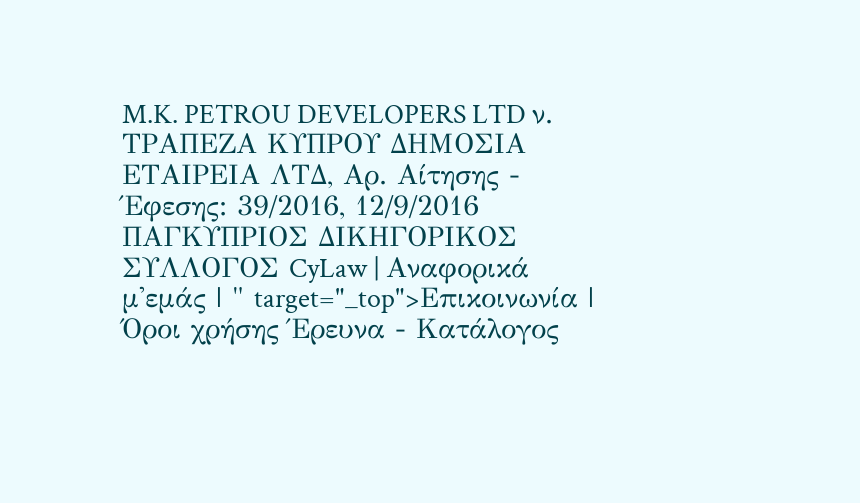M.K. PETROU DEVELOPERS LTD ν. ΤΡΑΠΕΖΑ ΚΥΠΡΟΥ ΔΗΜΟΣΙΑ ΕΤΑΙΡΕΙΑ ΛΤΔ, Αρ. Αίτησης - Έφεσης: 39/2016, 12/9/2016 ΠΑΓΚΥΠΡΙΟΣ ΔΙΚΗΓΟΡΙΚΟΣ ΣΥΛΛΟΓΟΣ CyLaw | Αναφορικά μ'εμάς | " target="_top">Επικοινωνία | Όροι χρήσης Έρευνα - Κατάλογος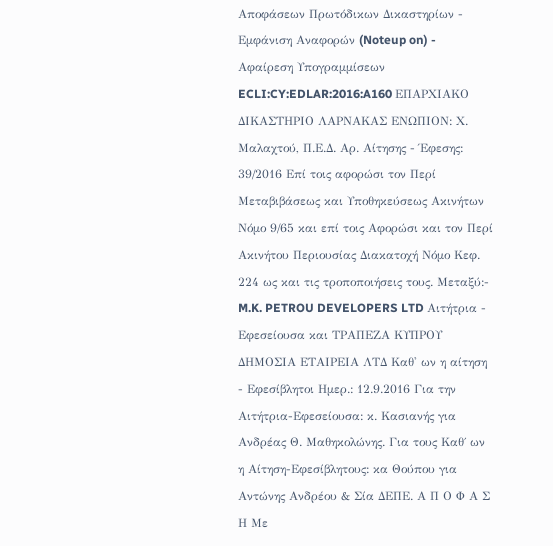Αποφάσεων Πρωτόδικων Δικαστηρίων - Εμφάνιση Αναφορών (Noteup on) - Αφαίρεση Υπογραμμίσεων ECLI:CY:EDLAR:2016:A160 ΕΠΑΡΧΙΑΚΟ ΔΙΚΑΣΤΗΡΙΟ ΛΑΡΝΑΚΑΣ ΕΝΩΠΙΟΝ: Χ. Μαλαχτού, Π.Ε.Δ. Αρ. Αίτησης - Έφεσης: 39/2016 Επί τοις αφορώσι τον Περί Μεταβιβάσεως και Υποθηκεύσεως Ακινήτων Νόμο 9/65 και επί τοις Αφορώσι και τον Περί Ακινήτου Περιουσίας Διακατοχή Νόμο Κεφ. 224 ως και τις τροποποιήσεις τους. Μεταξύ:- M.K. PETROU DEVELOPERS LTD Αιτήτρια - Εφεσείουσα και ΤΡΑΠΕΖΑ ΚΥΠΡΟΥ ΔΗΜΟΣΙΑ ΕΤΑΙΡΕΙΑ ΛΤΔ Καθ' ων η αίτηση - Εφεσίβλητοι Ημερ.: 12.9.2016 Για την Αιτήτρια-Εφεσείουσα: κ. Κασιανής για Ανδρέας Θ. Μαθηκολώνης. Για τους Καθ΄ ων η Αίτηση-Εφεσίβλητους: κα Θούπου για Αντώνης Ανδρέου & Σία ΔΕΠΕ. Α Π Ο Φ Α Σ Η Με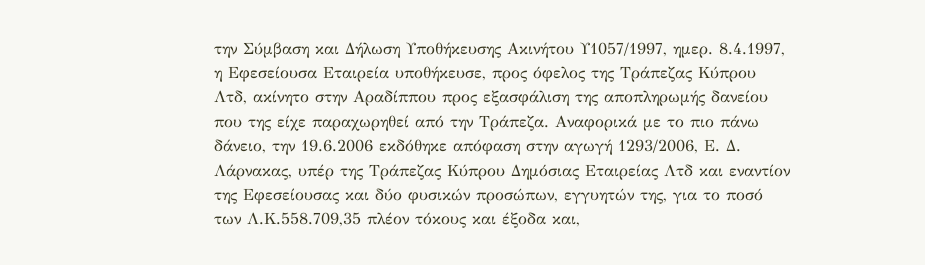την Σύμβαση και Δήλωση Υποθήκευσης Ακινήτου Υ1057/1997, ημερ. 8.4.1997, η Εφεσείουσα Εταιρεία υποθήκευσε, προς όφελος της Τράπεζας Κύπρου Λτδ, ακίνητο στην Αραδίππου προς εξασφάλιση της αποπληρωμής δανείου που της είχε παραχωρηθεί από την Τράπεζα. Αναφορικά με το πιο πάνω δάνειο, την 19.6.2006 εκδόθηκε απόφαση στην αγωγή 1293/2006, Ε. Δ. Λάρνακας, υπέρ της Τράπεζας Κύπρου Δημόσιας Εταιρείας Λτδ και εναντίον της Εφεσείουσας και δύο φυσικών προσώπων, εγγυητών της, για το ποσό των Λ.Κ.558.709,35 πλέον τόκους και έξοδα και,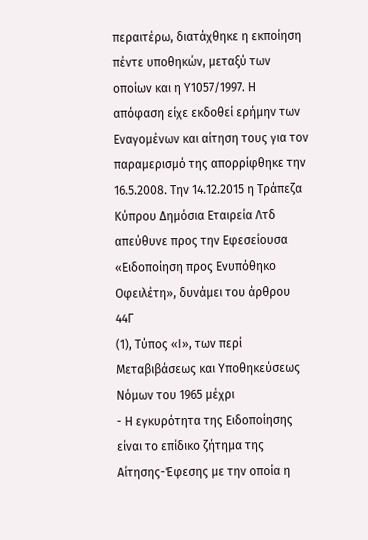περαιτέρω, διατάχθηκε η εκποίηση πέντε υποθηκών, μεταξύ των οποίων και η Υ1057/1997. Η απόφαση είχε εκδοθεί ερήμην των Εναγομένων και αίτηση τους για τον παραμερισμό της απορρίφθηκε την 16.5.2008. Την 14.12.2015 η Τράπεζα Κύπρου Δημόσια Εταιρεία Λτδ απεύθυνε προς την Εφεσείουσα «Ειδοποίηση προς Ενυπόθηκο Οφειλέτη», δυνάμει του άρθρου 44Γ
(1), Τύπος «Ι», των περί Μεταβιβάσεως και Υποθηκεύσεως Νόμων του 1965 μέχρι
- Η εγκυρότητα της Ειδοποίησης είναι το επίδικο ζήτημα της Αίτησης-Έφεσης με την οποία η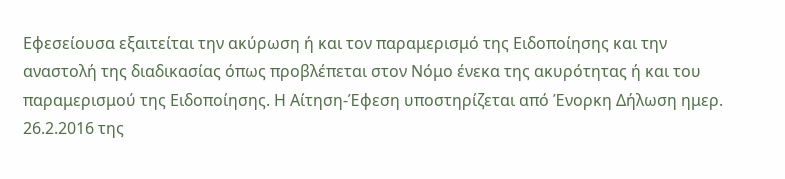Εφεσείουσα εξαιτείται την ακύρωση ή και τον παραμερισμό της Ειδοποίησης και την αναστολή της διαδικασίας όπως προβλέπεται στον Νόμο ένεκα της ακυρότητας ή και του παραμερισμού της Ειδοποίησης. Η Αίτηση-Έφεση υποστηρίζεται από Ένορκη Δήλωση ημερ. 26.2.2016 της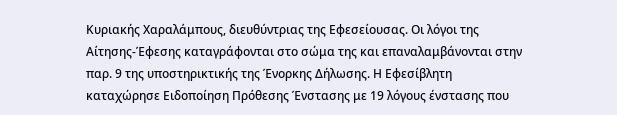Κυριακής Χαραλάμπους, διευθύντριας της Εφεσείουσας. Οι λόγοι της Αίτησης-Έφεσης καταγράφονται στο σώμα της και επαναλαμβάνονται στην παρ. 9 της υποστηρικτικής της Ένορκης Δήλωσης. Η Εφεσίβλητη καταχώρησε Ειδοποίηση Πρόθεσης Ένστασης με 19 λόγους ένστασης που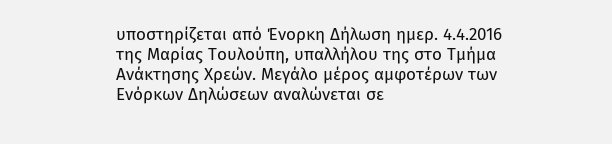υποστηρίζεται από Ένορκη Δήλωση ημερ. 4.4.2016 της Μαρίας Τουλούπη, υπαλλήλου της στο Τμήμα Ανάκτησης Χρεών. Μεγάλο μέρος αμφοτέρων των Ενόρκων Δηλώσεων αναλώνεται σε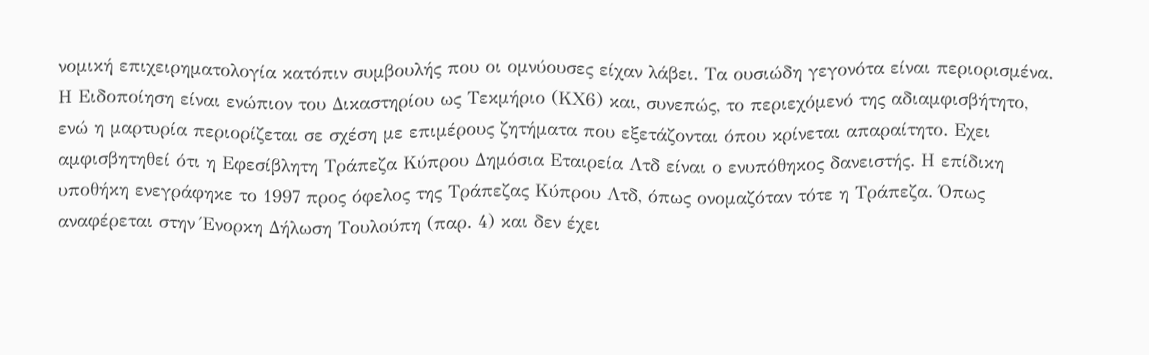νομική επιχειρηματολογία κατόπιν συμβουλής που οι ομνύουσες είχαν λάβει. Τα ουσιώδη γεγονότα είναι περιορισμένα. Η Ειδοποίηση είναι ενώπιον του Δικαστηρίου ως Τεκμήριο (ΚΧ6) και, συνεπώς, το περιεχόμενό της αδιαμφισβήτητο, ενώ η μαρτυρία περιορίζεται σε σχέση με επιμέρους ζητήματα που εξετάζονται όπου κρίνεται απαραίτητο. Εχει αμφισβητηθεί ότι η Εφεσίβλητη Τράπεζα Κύπρου Δημόσια Εταιρεία Λτδ είναι ο ενυπόθηκος δανειστής. Η επίδικη υποθήκη ενεγράφηκε το 1997 προς όφελος της Τράπεζας Κύπρου Λτδ, όπως ονομαζόταν τότε η Τράπεζα. Όπως αναφέρεται στην Ένορκη Δήλωση Τουλούπη (παρ. 4) και δεν έχει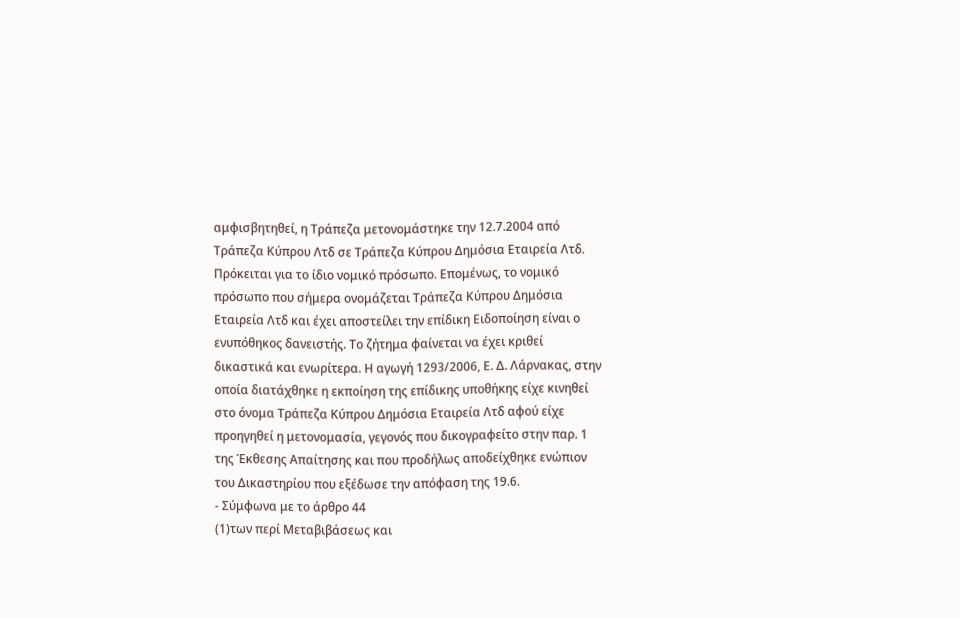αμφισβητηθεί, η Τράπεζα μετονομάστηκε την 12.7.2004 από Τράπεζα Κύπρου Λτδ σε Τράπεζα Κύπρου Δημόσια Εταιρεία Λτδ. Πρόκειται για το ίδιο νομικό πρόσωπο. Επομένως, το νομικό πρόσωπο που σήμερα ονομάζεται Τράπεζα Κύπρου Δημόσια Εταιρεία Λτδ και έχει αποστείλει την επίδικη Ειδοποίηση είναι ο ενυπόθηκος δανειστής. Το ζήτημα φαίνεται να έχει κριθεί δικαστικά και ενωρίτερα. Η αγωγή 1293/2006, Ε. Δ. Λάρνακας, στην οποία διατάχθηκε η εκποίηση της επίδικης υποθήκης είχε κινηθεί στο όνομα Τράπεζα Κύπρου Δημόσια Εταιρεία Λτδ αφού είχε προηγηθεί η μετονομασία, γεγονός που δικογραφείτο στην παρ. 1 της Έκθεσης Απαίτησης και που προδήλως αποδείχθηκε ενώπιον του Δικαστηρίου που εξέδωσε την απόφαση της 19.6.
- Σύμφωνα με το άρθρο 44
(1)των περί Μεταβιβάσεως και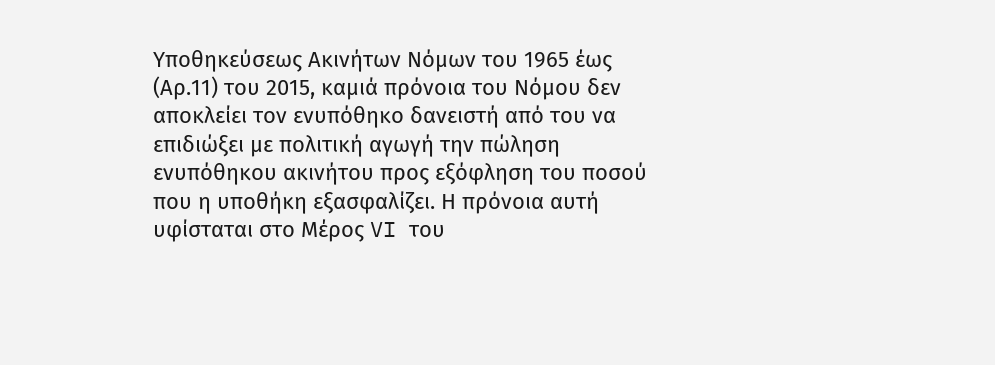Υποθηκεύσεως Ακινήτων Νόμων του 1965 έως (Αρ.11) του 2015, καμιά πρόνοια του Νόμου δεν αποκλείει τον ενυπόθηκο δανειστή από του να επιδιώξει με πολιτική αγωγή την πώληση ενυπόθηκου ακινήτου προς εξόφληση του ποσού που η υποθήκη εξασφαλίζει. Η πρόνοια αυτή υφίσταται στο Μέρος VI του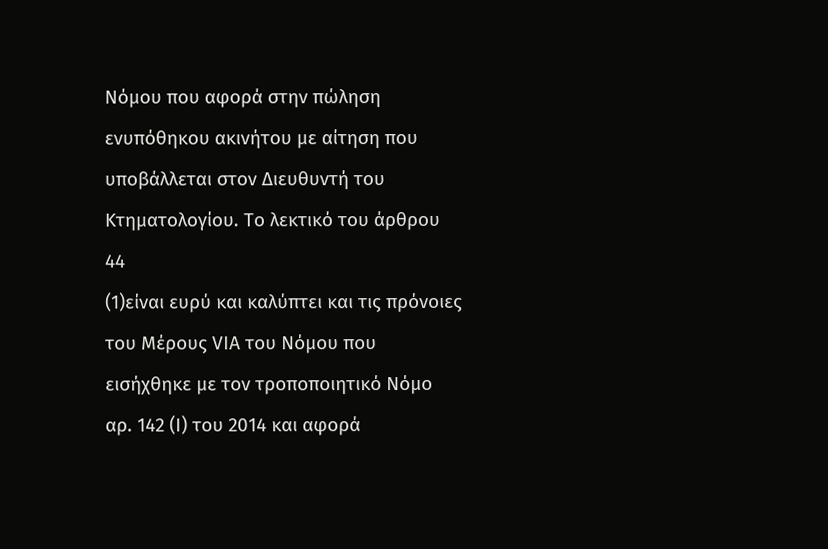Νόμου που αφορά στην πώληση ενυπόθηκου ακινήτου με αίτηση που υποβάλλεται στον Διευθυντή του Κτηματολογίου. Το λεκτικό του άρθρου 44
(1)είναι ευρύ και καλύπτει και τις πρόνοιες του Μέρους VIΑ του Νόμου που εισήχθηκε με τον τροποποιητικό Νόμο αρ. 142 (Ι) του 2014 και αφορά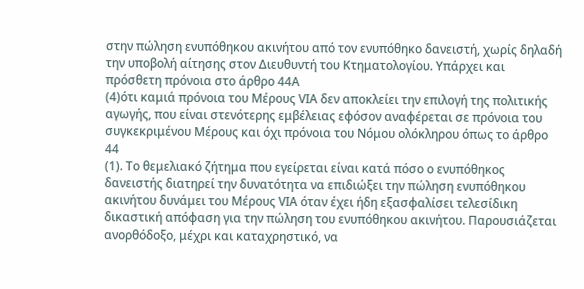στην πώληση ενυπόθηκου ακινήτου από τον ενυπόθηκο δανειστή, χωρίς δηλαδή την υποβολή αίτησης στον Διευθυντή του Κτηματολογίου. Υπάρχει και πρόσθετη πρόνοια στο άρθρο 44Α
(4)ότι καμιά πρόνοια του Μέρους VIΑ δεν αποκλείει την επιλογή της πολιτικής αγωγής, που είναι στενότερης εμβέλειας εφόσον αναφέρεται σε πρόνοια του συγκεκριμένου Μέρους και όχι πρόνοια του Νόμου ολόκληρου όπως το άρθρο 44
(1). Το θεμελιακό ζήτημα που εγείρεται είναι κατά πόσο ο ενυπόθηκος δανειστής διατηρεί την δυνατότητα να επιδιώξει την πώληση ενυπόθηκου ακινήτου δυνάμει του Μέρους VIΑ όταν έχει ήδη εξασφαλίσει τελεσίδικη δικαστική απόφαση για την πώληση του ενυπόθηκου ακινήτου. Παρουσιάζεται ανορθόδοξο, μέχρι και καταχρηστικό, να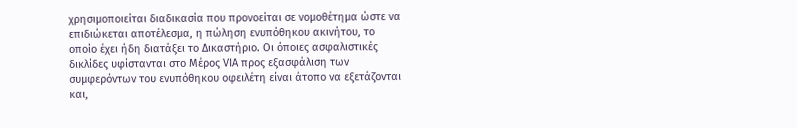χρησιμοποιείται διαδικασία που προνοείται σε νομοθέτημα ώστε να επιδιώκεται αποτέλεσμα, η πώληση ενυπόθηκου ακινήτου, το οποίο έχει ήδη διατάξει το Δικαστήριο. Οι όποιες ασφαλιστικές δικλίδες υφίστανται στο Mέρος VIA προς εξασφάλιση των συμφερόντων του ενυπόθηκου οφειλέτη είναι άτοπο να εξετάζονται και,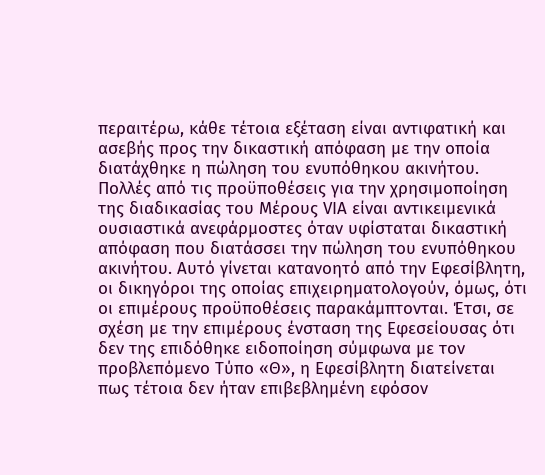περαιτέρω, κάθε τέτοια εξέταση είναι αντιφατική και ασεβής προς την δικαστική απόφαση με την οποία διατάχθηκε η πώληση του ενυπόθηκου ακινήτου. Πολλές από τις προϋποθέσεις για την χρησιμοποίηση της διαδικασίας του Μέρους VIΑ είναι αντικειμενικά ουσιαστικά ανεφάρμοστες όταν υφίσταται δικαστική απόφαση που διατάσσει την πώληση του ενυπόθηκου ακινήτου. Αυτό γίνεται κατανοητό από την Εφεσίβλητη, οι δικηγόροι της οποίας επιχειρηματολογούν, όμως, ότι οι επιμέρους προϋποθέσεις παρακάμπτονται. Έτσι, σε σχέση με την επιμέρους ένσταση της Εφεσείουσας ότι δεν της επιδόθηκε ειδοποίηση σύμφωνα με τον προβλεπόμενο Τύπο «Θ», η Εφεσίβλητη διατείνεται πως τέτοια δεν ήταν επιβεβλημένη εφόσον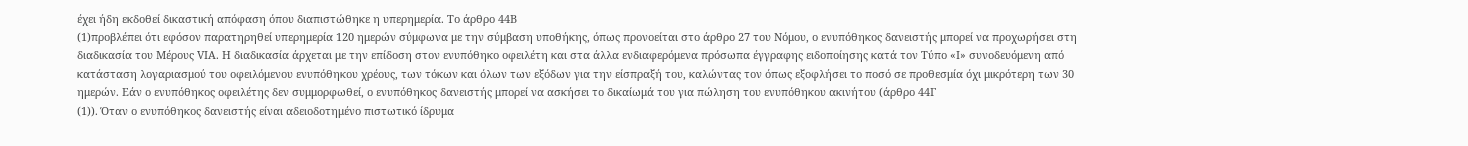έχει ήδη εκδοθεί δικαστική απόφαση όπου διαπιστώθηκε η υπερημερία. Το άρθρο 44Β
(1)προβλέπει ότι εφόσον παρατηρηθεί υπερημερία 120 ημερών σύμφωνα με την σύμβαση υποθήκης, όπως προνοείται στο άρθρο 27 του Νόμου, ο ενυπόθηκος δανειστής μπορεί να προχωρήσει στη διαδικασία του Μέρους VIΑ. Η διαδικασία άρχεται με την επίδοση στον ενυπόθηκο οφειλέτη και στα άλλα ενδιαφερόμενα πρόσωπα έγγραφης ειδοποίησης κατά τον Τύπο «Ι» συνοδευόμενη από κατάσταση λογαριασμού του οφειλόμενου ενυπόθηκου χρέους, των τόκων και όλων των εξόδων για την είσπραξή του, καλώντας τον όπως εξοφλήσει το ποσό σε προθεσμία όχι μικρότερη των 30 ημερών. Εάν ο ενυπόθηκος οφειλέτης δεν συμμορφωθεί, ο ενυπόθηκος δανειστής μπορεί να ασκήσει το δικαίωμά του για πώληση του ενυπόθηκου ακινήτου (άρθρο 44Γ
(1)). Όταν ο ενυπόθηκος δανειστής είναι αδειοδοτημένο πιστωτικό ίδρυμα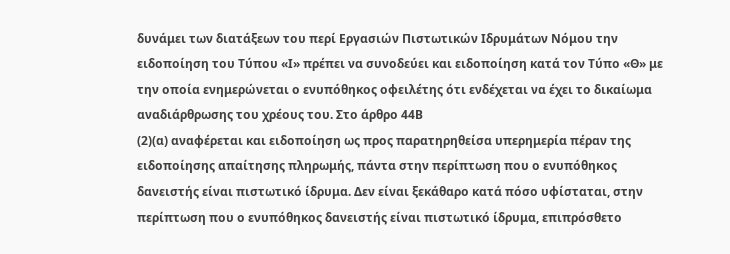δυνάμει των διατάξεων του περί Εργασιών Πιστωτικών Ιδρυμάτων Νόμου την ειδοποίηση του Τύπου «Ι» πρέπει να συνοδεύει και ειδοποίηση κατά τον Τύπο «Θ» με την οποία ενημερώνεται ο ενυπόθηκος οφειλέτης ότι ενδέχεται να έχει το δικαίωμα αναδιάρθρωσης του χρέους του. Στο άρθρο 44Β
(2)(α) αναφέρεται και ειδοποίηση ως προς παρατηρηθείσα υπερημερία πέραν της ειδοποίησης απαίτησης πληρωμής, πάντα στην περίπτωση που ο ενυπόθηκος δανειστής είναι πιστωτικό ίδρυμα. Δεν είναι ξεκάθαρο κατά πόσο υφίσταται, στην περίπτωση που ο ενυπόθηκος δανειστής είναι πιστωτικό ίδρυμα, επιπρόσθετο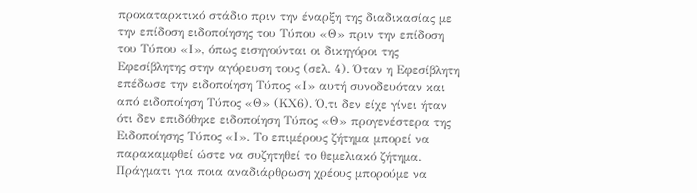προκαταρκτικό στάδιο πριν την έναρξη της διαδικασίας με την επίδοση ειδοποίησης του Τύπου «Θ» πριν την επίδοση του Τύπου «Ι», όπως εισηγούνται οι δικηγόροι της Εφεσίβλητης στην αγόρευση τους (σελ. 4). Όταν η Εφεσίβλητη επέδωσε την ειδοποίηση Τύπος «Ι» αυτή συνοδευόταν και από ειδοποίηση Τύπος «Θ» (ΚΧ6). Ό,τι δεν είχε γίνει ήταν ότι δεν επιδόθηκε ειδοποίηση Τύπος «Θ» προγενέστερα της Ειδοποίησης Τύπος «Ι». Το επιμέρους ζήτημα μπορεί να παρακαμφθεί ώστε να συζητηθεί το θεμελιακό ζήτημα. Πράγματι για ποια αναδιάρθρωση χρέους μπορούμε να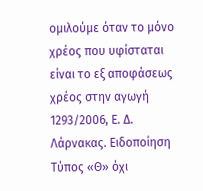ομιλούμε όταν το μόνο χρέος που υφίσταται είναι το εξ αποφάσεως χρέος στην αγωγή 1293/2006, Ε. Δ. Λάρνακας. Ειδοποίηση Τύπος «Θ» όχι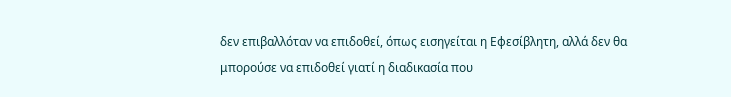δεν επιβαλλόταν να επιδοθεί, όπως εισηγείται η Εφεσίβλητη, αλλά δεν θα μπορούσε να επιδοθεί γιατί η διαδικασία που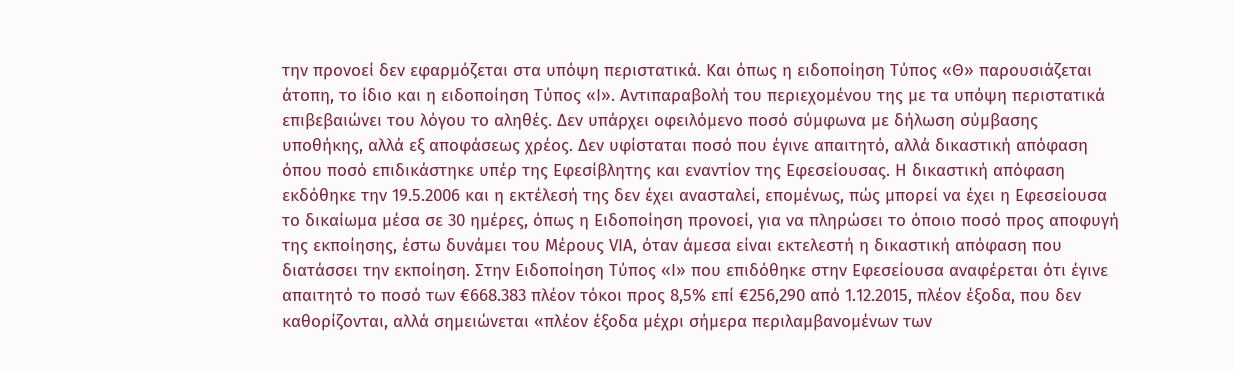την προνοεί δεν εφαρμόζεται στα υπόψη περιστατικά. Και όπως η ειδοποίηση Τύπος «Θ» παρουσιάζεται άτοπη, το ίδιο και η ειδοποίηση Τύπος «Ι». Αντιπαραβολή του περιεχομένου της με τα υπόψη περιστατικά επιβεβαιώνει του λόγου το αληθές. Δεν υπάρχει οφειλόμενο ποσό σύμφωνα με δήλωση σύμβασης υποθήκης, αλλά εξ αποφάσεως χρέος. Δεν υφίσταται ποσό που έγινε απαιτητό, αλλά δικαστική απόφαση όπου ποσό επιδικάστηκε υπέρ της Εφεσίβλητης και εναντίον της Εφεσείουσας. Η δικαστική απόφαση εκδόθηκε την 19.5.2006 και η εκτέλεσή της δεν έχει ανασταλεί, επομένως, πώς μπορεί να έχει η Εφεσείουσα το δικαίωμα μέσα σε 30 ημέρες, όπως η Ειδοποίηση προνοεί, για να πληρώσει το όποιο ποσό προς αποφυγή της εκποίησης, έστω δυνάμει του Μέρους VIΑ, όταν άμεσα είναι εκτελεστή η δικαστική απόφαση που διατάσσει την εκποίηση. Στην Ειδοποίηση Τύπος «Ι» που επιδόθηκε στην Εφεσείουσα αναφέρεται ότι έγινε απαιτητό το ποσό των €668.383 πλέον τόκοι προς 8,5% επί €256,290 από 1.12.2015, πλέον έξοδα, που δεν καθορίζονται, αλλά σημειώνεται «πλέον έξοδα μέχρι σήμερα περιλαμβανομένων των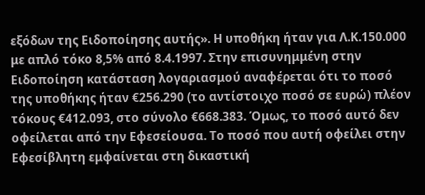εξόδων της Ειδοποίησης αυτής». Η υποθήκη ήταν για Λ.Κ.150.000 με απλό τόκο 8,5% από 8.4.1997. Στην επισυνημμένη στην Ειδοποίηση κατάσταση λογαριασμού αναφέρεται ότι το ποσό της υποθήκης ήταν €256.290 (το αντίστοιχο ποσό σε ευρώ) πλέον τόκους €412.093, στο σύνολο €668.383. Όμως, το ποσό αυτό δεν οφείλεται από την Εφεσείουσα. Το ποσό που αυτή οφείλει στην Εφεσίβλητη εμφαίνεται στη δικαστική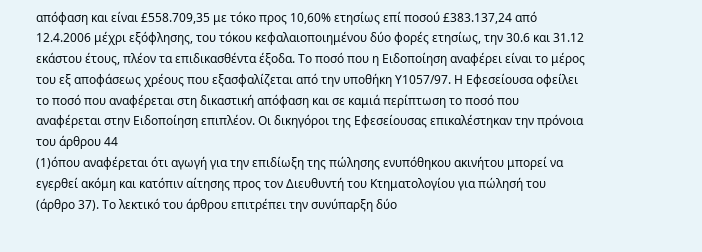απόφαση και είναι £558.709,35 με τόκο προς 10,60% ετησίως επί ποσού £383.137,24 από 12.4.2006 μέχρι εξόφλησης, του τόκου κεφαλαιοποιημένου δύο φορές ετησίως, την 30.6 και 31.12 εκάστου έτους, πλέον τα επιδικασθέντα έξοδα. Το ποσό που η Ειδοποίηση αναφέρει είναι το μέρος του εξ αποφάσεως χρέους που εξασφαλίζεται από την υποθήκη Υ1057/97. Η Εφεσείουσα οφείλει το ποσό που αναφέρεται στη δικαστική απόφαση και σε καμιά περίπτωση το ποσό που αναφέρεται στην Ειδοποίηση επιπλέον. Οι δικηγόροι της Εφεσείουσας επικαλέστηκαν την πρόνοια του άρθρου 44
(1)όπου αναφέρεται ότι αγωγή για την επιδίωξη της πώλησης ενυπόθηκου ακινήτου μπορεί να εγερθεί ακόμη και κατόπιν αίτησης προς τον Διευθυντή του Κτηματολογίου για πώλησή του (άρθρο 37). Το λεκτικό του άρθρου επιτρέπει την συνύπαρξη δύο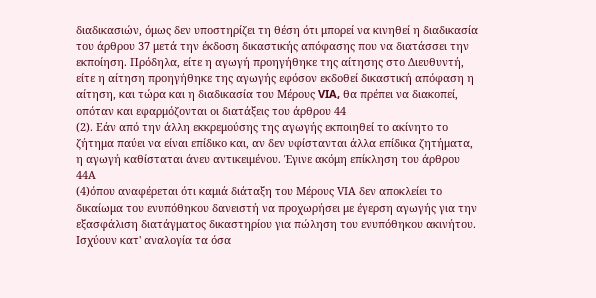διαδικασιών, όμως δεν υποστηρίζει τη θέση ότι μπορεί να κινηθεί η διαδικασία του άρθρου 37 μετά την έκδοση δικαστικής απόφασης που να διατάσσει την εκποίηση. Πρόδηλα, είτε η αγωγή προηγήθηκε της αίτησης στο Διευθυντή, είτε η αίτηση προηγήθηκε της αγωγής εφόσον εκδοθεί δικαστική απόφαση η αίτηση, και τώρα και η διαδικασία του Μέρους VIA, θα πρέπει να διακοπεί, οπόταν και εφαρμόζονται οι διατάξεις του άρθρου 44
(2). Εάν από την άλλη εκκρεμούσης της αγωγής εκποιηθεί το ακίνητο το ζήτημα παύει να είναι επίδικο και, αν δεν υφίστανται άλλα επίδικα ζητήματα, η αγωγή καθίσταται άνευ αντικειμένου. Έγινε ακόμη επίκληση του άρθρου 44Α
(4)όπου αναφέρεται ότι καμιά διάταξη του Μέρους VIΑ δεν αποκλείει το δικαίωμα του ενυπόθηκου δανειστή να προχωρήσει με έγερση αγωγής για την εξασφάλιση διατάγματος δικαστηρίου για πώληση του ενυπόθηκου ακινήτου. Ισχύουν κατ' αναλογία τα όσα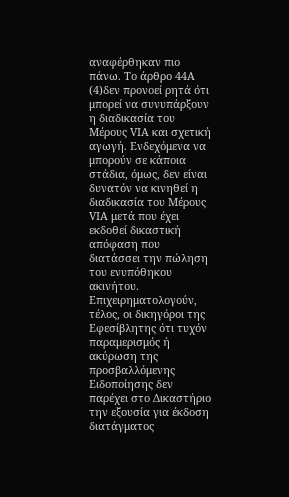αναφέρθηκαν πιο πάνω. Το άρθρο 44Α
(4)δεν προνοεί ρητά ότι μπορεί να συνυπάρξουν η διαδικασία του Μέρους VIΑ και σχετική αγωγή. Ενδεχόμενα να μπορούν σε κάποια στάδια, όμως, δεν είναι δυνατόν να κινηθεί η διαδικασία του Μέρους VIΑ μετά που έχει εκδοθεί δικαστική απόφαση που διατάσσει την πώληση του ενυπόθηκου ακινήτου. Επιχειρηματολογούν, τέλος, οι δικηγόροι της Εφεσίβλητης ότι τυχόν παραμερισμός ή ακύρωση της προσβαλλόμενης Ειδοποίησης δεν παρέχει στο Δικαστήριο την εξουσία για έκδοση διατάγματος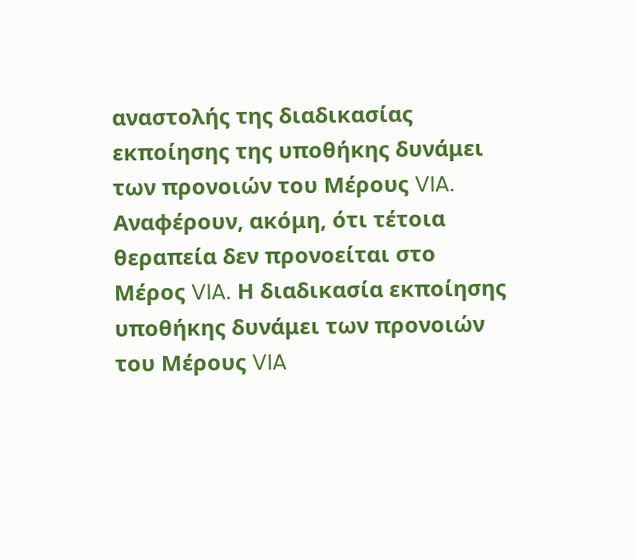αναστολής της διαδικασίας εκποίησης της υποθήκης δυνάμει των προνοιών του Μέρους VIA. Αναφέρουν, ακόμη, ότι τέτοια θεραπεία δεν προνοείται στο Μέρος VIA. Η διαδικασία εκποίησης υποθήκης δυνάμει των προνοιών του Μέρους VIA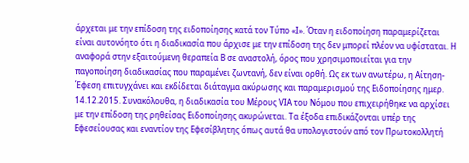άρχεται με την επίδοση της ειδοποίησης κατά τον Τύπο «Ι». Όταν η ειδοποίηση παραμερίζεται είναι αυτονόητο ότι η διαδικασία που άρχισε με την επίδοση της δεν μπορεί πλέον να υφίσταται. Η αναφορά στην εξαιτούμενη θεραπεία Β σε αναστολή, όρος που χρησιμοποιείται για την παγοποίηση διαδικασίας που παραμένει ζωντανή, δεν είναι ορθή. Ως εκ των ανωτέρω, η Αίτηση-Έφεση επιτυγχάνει και εκδίδεται διάταγμα ακύρωσης και παραμερισμού της Ειδοποίησης ημερ. 14.12.2015. Συνακόλουθα, η διαδικασία του Μέρους VIΑ του Νόμου που επιχειρήθηκε να αρχίσει με την επίδοση της ρηθείσας Ειδοποίησης ακυρώνεται. Τα έξοδα επιδικάζονται υπέρ της Εφεσείουσας και εναντίον της Εφεσίβλητης όπως αυτά θα υπολογιστούν από τον Πρωτοκολλητή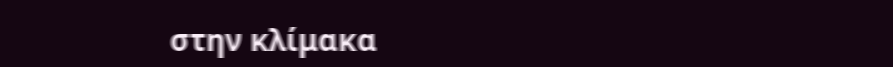στην κλίμακα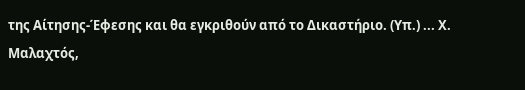της Αίτησης-Έφεσης και θα εγκριθούν από το Δικαστήριο. (Υπ.) ... Χ. Μαλαχτός,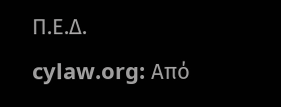Π.Ε.Δ. cylaw.org: Από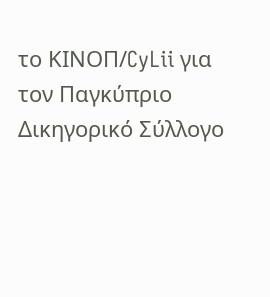το ΚΙΝOΠ/CyLii για τον Παγκύπριο Δικηγορικό Σύλλογο